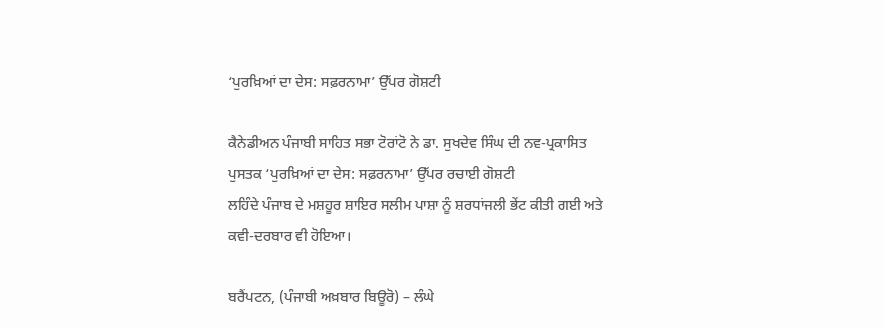‘ਪੁਰਖ਼ਿਆਂ ਦਾ ਦੇਸ: ਸਫ਼ਰਨਾਮਾ’ ਉੱਪਰ ਗੋਸ਼ਟੀ

ਕੈਨੇਡੀਅਨ ਪੰਜਾਬੀ ਸਾਹਿਤ ਸਭਾ ਟੋਰਾਂਟੋ ਨੇ ਡਾ. ਸੁਖਦੇਵ ਸਿੰਘ ਦੀ ਨਵ-ਪ੍ਰਕਾਸਿਤ
ਪੁਸਤਕ ‘ਪੁਰਖ਼ਿਆਂ ਦਾ ਦੇਸ: ਸਫ਼ਰਨਾਮਾ’ ਉੱਪਰ ਰਚਾਈ ਗੋਸ਼ਟੀ
ਲਹਿੰਦੇ ਪੰਜਾਬ ਦੇ ਮਸ਼ਹੂਰ ਸ਼ਾਇਰ ਸਲੀਮ ਪਾਸ਼ਾ ਨੂੰ ਸ਼ਰਧਾਂਜਲੀ ਭੇਂਟ ਕੀਤੀ ਗਈ ਅਤੇ
ਕਵੀ-ਦਰਬਾਰ ਵੀ ਹੋਇਆ।

ਬਰੈਂਪਟਨ, (ਪੰਜਾਬੀ ਅਖ਼ਬਾਰ ਬਿਊਰੋ) – ਲੰਘੇ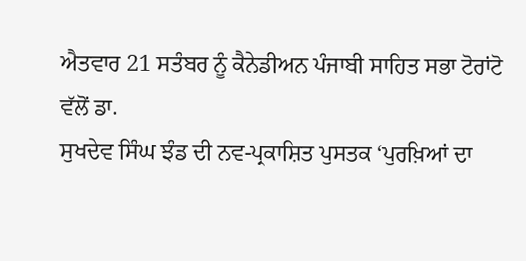ਐਤਵਾਰ 21 ਸਤੰਬਰ ਨੂੰ ਕੈਨੇਡੀਅਨ ਪੰਜਾਬੀ ਸਾਹਿਤ ਸਭਾ ਟੋਰਾਂਟੋ ਵੱਲੋਂ ਡਾ.
ਸੁਖਦੇਵ ਸਿੰਘ ਝੰਡ ਦੀ ਨਵ-ਪ੍ਰਕਾਸ਼ਿਤ ਪੁਸਤਕ ‘ਪੁਰਖ਼ਿਆਂ ਦਾ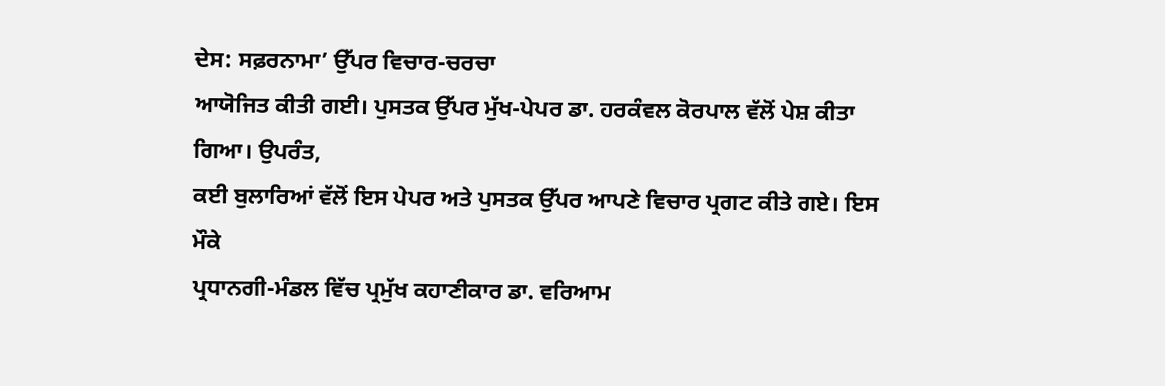ਦੇਸ: ਸਫ਼ਰਨਾਮਾ’ ਉੱਪਰ ਵਿਚਾਰ-ਚਰਚਾ
ਆਯੋਜਿਤ ਕੀਤੀ ਗਈ। ਪੁਸਤਕ ਉੱਪਰ ਮੁੱਖ-ਪੇਪਰ ਡਾ. ਹਰਕੰਵਲ ਕੋਰਪਾਲ ਵੱਲੋਂ ਪੇਸ਼ ਕੀਤਾ ਗਿਆ। ਉਪਰੰਤ,
ਕਈ ਬੁਲਾਰਿਆਂ ਵੱਲੋਂ ਇਸ ਪੇਪਰ ਅਤੇ ਪੁਸਤਕ ਉੱਪਰ ਆਪਣੇ ਵਿਚਾਰ ਪ੍ਰਗਟ ਕੀਤੇ ਗਏ। ਇਸ ਮੌਕੇ
ਪ੍ਰਧਾਨਗੀ-ਮੰਡਲ ਵਿੱਚ ਪ੍ਰਮੁੱਖ ਕਹਾਣੀਕਾਰ ਡਾ. ਵਰਿਆਮ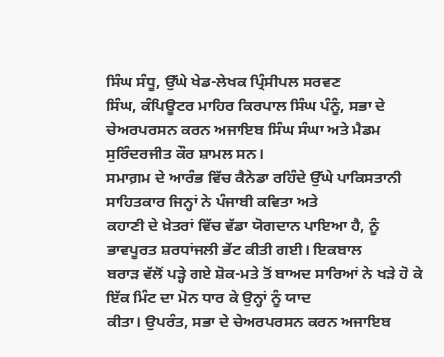ਸਿੰਘ ਸੰਧੂ, ਉੱਘੇ ਖੇਡ-ਲੇਖਕ ਪ੍ਰਿੰਸੀਪਲ ਸਰਵਣ
ਸਿੰਘ, ਕੰਪਿਊਟਰ ਮਾਹਿਰ ਕਿਰਪਾਲ ਸਿੰਘ ਪੰਨੂੰ, ਸਭਾ ਦੇ ਚੇਅਰਪਰਸਨ ਕਰਨ ਅਜਾਇਬ ਸਿੰਘ ਸੰਘਾ ਅਤੇ ਮੈਡਮ
ਸੁਰਿੰਦਰਜੀਤ ਕੌਰ ਸ਼ਾਮਲ ਸਨ।
ਸਮਾਗ਼ਮ ਦੇ ਆਰੰਭ ਵਿੱਚ ਕੈਨੇਡਾ ਰਹਿੰਦੇ ਉੱਘੇ ਪਾਕਿਸਤਾਨੀ ਸਾਹਿਤਕਾਰ ਜਿਨ੍ਹਾਂ ਨੇ ਪੰਜਾਬੀ ਕਵਿਤਾ ਅਤੇ
ਕਹਾਣੀ ਦੇ ਖ਼ੇਤਰਾਂ ਵਿੱਚ ਵੱਡਾ ਯੋਗਦਾਨ ਪਾਇਆ ਹੈ, ਨੂੰ ਭਾਵਪੂਰਤ ਸ਼ਰਧਾਂਜਲੀ ਭੇਂਟ ਕੀਤੀ ਗਈ। ਇਕਬਾਲ
ਬਰਾੜ ਵੱਲੋਂ ਪੜ੍ਹੇ ਗਏ ਸ਼ੋਕ-ਮਤੇ ਤੋਂ ਬਾਅਦ ਸਾਰਿਆਂ ਨੇ ਖੜੇ ਹੋ ਕੇ ਇੱਕ ਮਿੰਟ ਦਾ ਮੋਨ ਧਾਰ ਕੇ ਉਨ੍ਹਾਂ ਨੂੰ ਯਾਦ
ਕੀਤਾ। ਉਪਰੰਤ, ਸਭਾ ਦੇ ਚੇਅਰਪਰਸਨ ਕਰਨ ਅਜਾਇਬ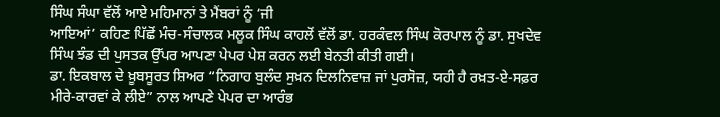ਸਿੰਘ ਸੰਘਾ ਵੱਲੋਂ ਆਏ ਮਹਿਮਾਨਾਂ ਤੇ ਮੈਂਬਰਾਂ ਨੂੰ ‘ਜੀ
ਆਇਆਂ’ ਕਹਿਣ ਪਿੱਛੋਂ ਮੰਚ-ਸੰਚਾਲਕ ਮਲੂਕ ਸਿੰਘ ਕਾਹਲੋਂ ਵੱਲੋਂ ਡਾ. ਹਰਕੰਵਲ ਸਿੰਘ ਕੋਰਪਾਲ ਨੂੰ ਡਾ. ਸੁਖਦੇਵ
ਸਿੰਘ ਝੰਡ ਦੀ ਪੁਸਤਕ ਉੱਪਰ ਆਪਣਾ ਪੇਪਰ ਪੇਸ਼ ਕਰਨ ਲਈ ਬੇਨਤੀ ਕੀਤੀ ਗਈ।
ਡਾ. ਇਕਬਾਲ ਦੇ ਖ਼ੂਬਸੂਰਤ ਸ਼ਿਅਰ “ਨਿਗਾਹ ਬੁਲੰਦ ਸੁਖ਼ਨ ਦਿਲਨਿਵਾਜ਼ ਜਾਂ ਪੁਰਸੋਜ਼, ਯਹੀ ਹੈ ਰਖ਼ਤ-ਏ-ਸਫ਼ਰ
ਮੀਰੇ-ਕਾਰਵਾਂ ਕੇ ਲੀਏ” ਨਾਲ ਆਪਣੇ ਪੇਪਰ ਦਾ ਆਰੰਭ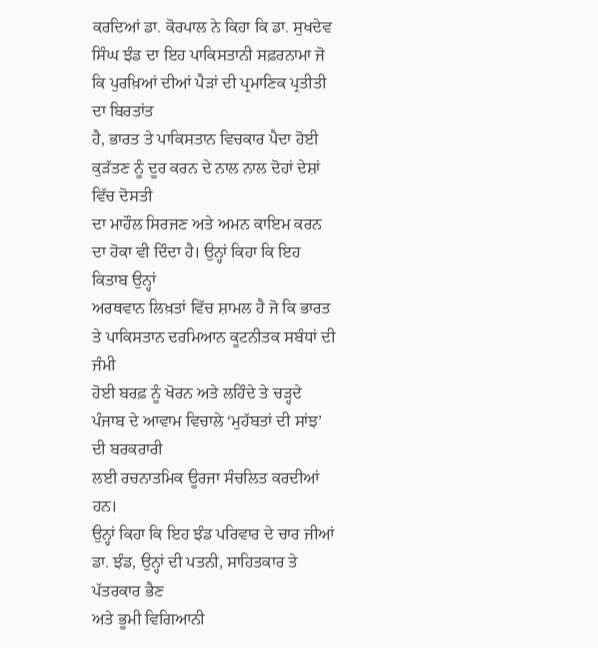ਕਰਦਿਆਂ ਡਾ. ਕੋਰਪਾਲ ਨੇ ਕਿਹਾ ਕਿ ਡਾ. ਸੁਖਦੇਵ
ਸਿੰਘ ਝੰਡ ਦਾ ਇਹ ਪਾਕਿਸਤਾਨੀ ਸਫ਼ਰਨਾਮਾ ਜੋ ਕਿ ਪੁਰਖ਼ਿਆਂ ਦੀਆਂ ਪੈੜਾਂ ਦੀ ਪ੍ਰਮਾਣਿਕ ਪ੍ਰਤੀਤੀ ਦਾ ਬਿਰਤਾਂਤ
ਹੈ, ਭਾਰਤ ਤੇ ਪਾਕਿਸਤਾਨ ਵਿਚਕਾਰ ਪੈਦਾ ਹੋਈ ਕੁੜੱਤਣ ਨੂੰ ਦੂਰ ਕਰਨ ਦੇ ਨਾਲ ਨਾਲ ਦੋਹਾਂ ਦੇਸ਼ਾਂ ਵਿੱਚ ਦੋਸਤੀ
ਦਾ ਮਾਹੌਲ ਸਿਰਜਣ ਅਤੇ ਅਮਨ ਕਾਇਮ ਕਰਨ ਦਾ ਹੋਕਾ ਵੀ ਦਿੰਦਾ ਹੈ। ਉਨ੍ਹਾਂ ਕਿਹਾ ਕਿ ਇਹ ਕਿਤਾਬ ਉਨ੍ਹਾਂ
ਅਰਥਵਾਨ ਲਿਖ਼ਤਾਂ ਵਿੱਚ ਸ਼ਾਮਲ ਹੈ ਜੋ ਕਿ ਭਾਰਤ ਤੇ ਪਾਕਿਸਤਾਨ ਦਰਮਿਆਨ ਕੂਟਨੀਤਕ ਸਬੰਧਾਂ ਦੀ ਜੰਮੀ
ਹੋਈ ਬਰਫ਼ ਨੂੰ ਖੋਰਨ ਅਤੇ ਲਹਿੰਦੇ ਤੇ ਚੜ੍ਹਦੇ ਪੰਜਾਬ ਦੇ ਆਵਾਮ ਵਿਚਾਲੇ ‘ਮੁਹੱਬਤਾਂ ਦੀ ਸਾਂਝ’ ਦੀ ਬਰਕਰਾਰੀ
ਲਈ ਰਚਨਾਤਮਿਕ ਊਰਜਾ ਸੰਚਲਿਤ ਕਰਦੀਆਂ ਹਨ।
ਉਨ੍ਹਾਂ ਕਿਹਾ ਕਿ ਇਹ ਝੰਡ ਪਰਿਵਾਰ ਦੇ ਚਾਰ ਜੀਆਂ ਡਾ. ਝੰਡ, ਉਨ੍ਹਾਂ ਦੀ ਪਤਨੀ, ਸਾਹਿਤਕਾਰ ਤੇ ਪੱਤਰਕਾਰ ਭੈਣ
ਅਤੇ ਭੂਮੀ ਵਿਗਿਆਨੀ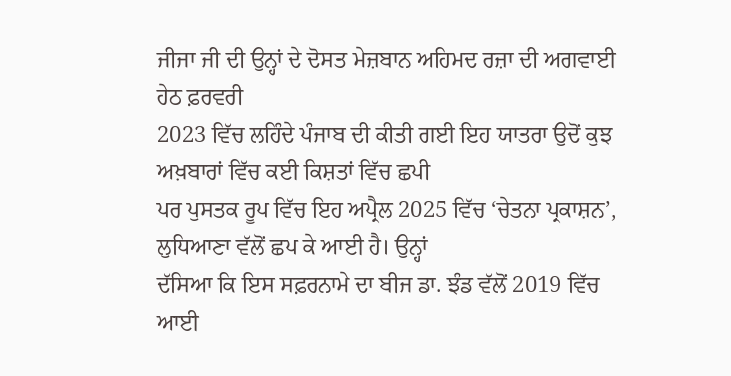ਜੀਜਾ ਜੀ ਦੀ ਉਨ੍ਹਾਂ ਦੇ ਦੋਸਤ ਮੇਜ਼ਬਾਨ ਅਹਿਮਦ ਰਜ਼ਾ ਦੀ ਅਗਵਾਈ ਹੇਠ ਫ਼ਰਵਰੀ
2023 ਵਿੱਚ ਲਹਿੰਦੇ ਪੰਜਾਬ ਦੀ ਕੀਤੀ ਗਈ ਇਹ ਯਾਤਰਾ ਉਦੋਂ ਕੁਝ ਅਖ਼ਬਾਰਾਂ ਵਿੱਚ ਕਈ ਕਿਸ਼ਤਾਂ ਵਿੱਚ ਛਪੀ
ਪਰ ਪੁਸਤਕ ਰੂਪ ਵਿੱਚ ਇਹ ਅਪ੍ਰੈਲ 2025 ਵਿੱਚ ‘ਚੇਤਨਾ ਪ੍ਰਕਾਸ਼ਨ’, ਲੁਧਿਆਣਾ ਵੱਲੋਂ ਛਪ ਕੇ ਆਈ ਹੈ। ਉਨ੍ਹਾਂ
ਦੱਸਿਆ ਕਿ ਇਸ ਸਫ਼ਰਨਾਮੇ ਦਾ ਬੀਜ ਡਾ. ਝੰਡ ਵੱਲੋਂ 2019 ਵਿੱਚ ਆਈ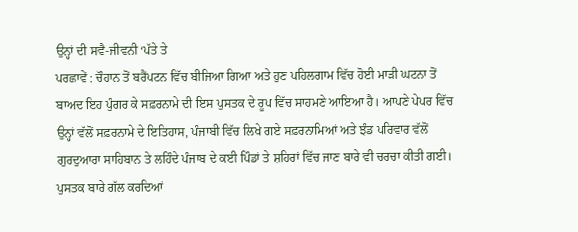ਉਨ੍ਹਾਂ ਦੀ ਸਵੈ-ਜੀਵਨੀ ‘ਪੱਤੇ ਤੇ
ਪਰਛਾਵੇਂ : ਚੌਹਾਨ ਤੋਂ ਬਰੈਂਪਟਨ ਵਿੱਚ ਬੀਜਿਆ ਗਿਆ ਅਤੇ ਹੁਣ ਪਹਿਲਗਾਮ ਵਿੱਚ ਹੋਈ ਮਾੜੀ ਘਟਨਾ ਤੋਂ
ਬਾਅਦ ਇਹ ਪੁੰਗਰ ਕੇ ਸਫ਼ਰਨਾਮੇ ਦੀ ਇਸ ਪੁਸਤਕ ਦੇ ਰੂਪ ਵਿੱਚ ਸਾਹਮਣੇ ਆਇਆ ਹੈ। ਆਪਣੇ ਪੇਪਰ ਵਿੱਚ
ਉਨ੍ਹਾਂ ਵੱਲੋਂ ਸਫ਼ਰਨਾਮੇ ਦੇ ਇਤਿਹਾਸ, ਪੰਜਾਬੀ ਵਿੱਚ ਲਿਖੇ ਗਏ ਸਫ਼ਰਨਾਮਿਆਂ ਅਤੇ ਝੰਡ ਪਰਿਵਾਰ ਵੱਲੋਂ
ਗੁਰਦੁਆਰਾ ਸਾਹਿਬਾਨ ਤੇ ਲਹਿੰਦੇ ਪੰਜਾਬ ਦੇ ਕਈ ਪਿੰਡਾਂ ਤੇ ਸ਼ਹਿਰਾਂ ਵਿੱਚ ਜਾਣ ਬਾਰੇ ਵੀ ਚਰਚਾ ਕੀਤੀ ਗਈ।
ਪੁਸਤਕ ਬਾਰੇ ਗੱਲ ਕਰਦਿਆਂ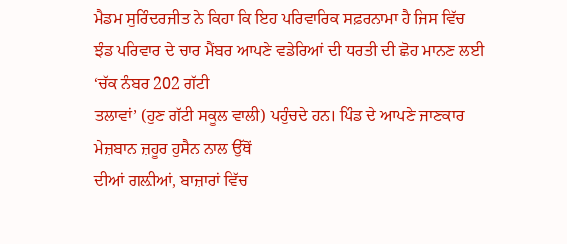ਮੈਡਮ ਸੁਰਿੰਦਰਜੀਤ ਨੇ ਕਿਹਾ ਕਿ ਇਹ ਪਰਿਵਾਰਿਕ ਸਫ਼ਰਨਾਮਾ ਹੈ ਜਿਸ ਵਿੱਚ
ਝੰਡ ਪਰਿਵਾਰ ਦੇ ਚਾਰ ਮੈਂਬਰ ਆਪਣੇ ਵਡੇਰਿਆਂ ਦੀ ਧਰਤੀ ਦੀ ਛੋਹ ਮਾਨਣ ਲਈ ‘ਚੱਕ ਨੰਬਰ 202 ਗੱਟੀ
ਤਲਾਵਾਂ’ (ਹੁਣ ਗੱਟੀ ਸਕੂਲ ਵਾਲੀ) ਪਹੁੰਚਦੇ ਹਨ। ਪਿੰਡ ਦੇ ਆਪਣੇ ਜਾਣਕਾਰ ਮੇਜ਼ਬਾਨ ਜ਼ਹੂਰ ਹੁਸੈਨ ਨਾਲ ਉੱਥੋਂ
ਦੀਆਂ ਗਲ਼ੀਆਂ, ਬਾਜ਼ਾਰਾਂ ਵਿੱਚ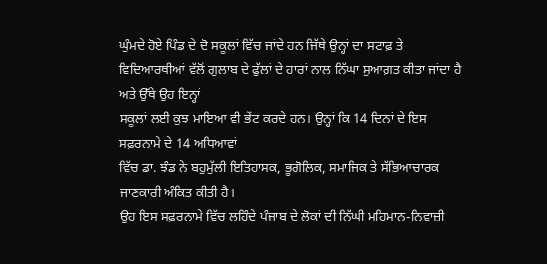ਘੁੰਮਦੇ ਹੋਏ ਪਿੰਡ ਦੇ ਦੋ ਸਕੂਲਾਂ ਵਿੱਚ ਜਾਂਦੇ ਹਨ ਜਿੱਥੇ ਉਨ੍ਹਾਂ ਦਾ ਸਟਾਫ਼ ਤੇ
ਵਿਦਿਆਰਥੀਆਂ ਵੱਲੋਂ ਗੁਲਾਬ ਦੇ ਫੁੱਲਾਂ ਦੇ ਹਾਰਾਂ ਨਾਲ ਨਿੱਘਾ ਸੁਆਗ਼ਤ ਕੀਤਾ ਜਾਂਦਾ ਹੈ ਅਤੇ ਉੱਥੇ ਉਹ ਇਨ੍ਹਾਂ
ਸਕੂਲਾਂ ਲਈ ਕੁਝ ਮਾਇਆ ਵੀ ਭੇਂਟ ਕਰਦੇ ਹਨ। ਉਨ੍ਹਾਂ ਕਿ 14 ਦਿਨਾਂ ਦੇ ਇਸ ਸਫ਼ਰਨਾਮੇ ਦੇ 14 ਅਧਿਆਵਾਂ
ਵਿੱਚ ਡਾ. ਝੰਡ ਨੇ ਬਹੁਮੁੱਲੀ ਇਤਿਹਾਸਕ, ਭੂਗੋਲਿਕ, ਸਮਾਜਿਕ ਤੇ ਸੱਭਿਆਚਾਰਕ ਜਾਣਕਾਰੀ ਅੰਕਿਤ ਕੀਤੀ ਹੈ।
ਉਹ ਇਸ ਸਫ਼ਰਨਾਮੇ ਵਿੱਚ ਲਹਿੰਦੇ ਪੰਜਾਬ ਦੇ ਲੋਕਾਂ ਦੀ ਨਿੱਘੀ ਮਹਿਮਾਨ-ਨਿਵਾਜ਼ੀ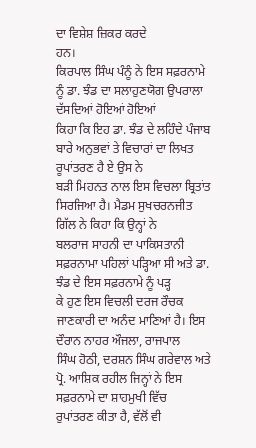ਦਾ ਵਿਸ਼ੇਸ਼ ਜ਼ਿਕਰ ਕਰਦੇ
ਹਨ।
ਕਿਰਪਾਲ ਸਿੰਘ ਪੰਨੂੰ ਨੇ ਇਸ ਸਫ਼ਰਨਾਮੇ ਨੂੰ ਡਾ. ਝੰਡ ਦਾ ਸਲਾਹੁਣਯੋਗ ਉਪਰਾਲਾ ਦੱਸਦਿਆਂ ਹੋਇਆਂ ਹੋਇਆਂ
ਕਿਹਾ ਕਿ ਇਹ ਡਾ. ਝੰਡ ਦੇ ਲਹਿੰਦੇ ਪੰਜਾਬ ਬਾਰੇ ਅਨੁਭਵਾਂ ਤੇ ਵਿਚਾਰਾਂ ਦਾ ਲਿਖਤ ਰੂਪਾਂਤਰਣ ਹੈ ਏ ਉਸ ਨੇ
ਬੜੀ ਮਿਹਨਤ ਨਾਲ ਇਸ ਵਿਚਲਾ ਬ੍ਰਿਤਾਂਤ ਸਿਰਜਿਆ ਹੈ। ਮੈਡਮ ਸੁਖਚਰਨਜੀਤ ਗਿੱਲ ਨੇ ਕਿਹਾ ਕਿ ਉਨ੍ਹਾਂ ਨੇ
ਬਲਰਾਜ ਸਾਹਨੀ ਦਾ ਪਾਕਿਸਤਾਨੀ ਸਫ਼ਰਨਾਮਾ ਪਹਿਲਾਂ ਪੜ੍ਹਿਆ ਸੀ ਅਤੇ ਡਾ. ਝੰਡ ਦੇ ਇਸ ਸਫ਼ਰਨਾਮੇ ਨੂੰ ਪੜ੍ਹ
ਕੇ ਹੁਣ ਇਸ ਵਿਚਲੀ ਦਰਜ ਰੌਚਕ ਜਾਣਕਾਰੀ ਦਾ ਅਨੰਦ ਮਾਣਿਆਂ ਹੈ। ਇਸ ਦੌਰਾਨ ਨਾਹਰ ਔਜਲਾ, ਰਾਜਪਾਲ
ਸਿੰਘ ਹੋਠੀ, ਦਰਸ਼ਨ ਸਿੰਘ ਗਰੇਵਾਲ ਅਤੇ ਪ੍ਰੋ. ਆਸ਼ਿਕ ਰਹੀਲ ਜਿਨ੍ਹਾਂ ਨੇ ਇਸ ਸਫ਼ਰਨਾਮੇ ਦਾ ਸ਼ਾਹਮੁਖੀ ਵਿੱਚ
ਰੁਪਾਂਤਰਣ ਕੀਤਾ ਹੈ, ਵੱਲੋਂ ਵੀ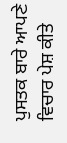ਪੁਸਤਕ ਬਾਰੇ ਆਪਣੇ ਵਿਚਾਰ ਪੇਸ਼ ਕੀਤੇ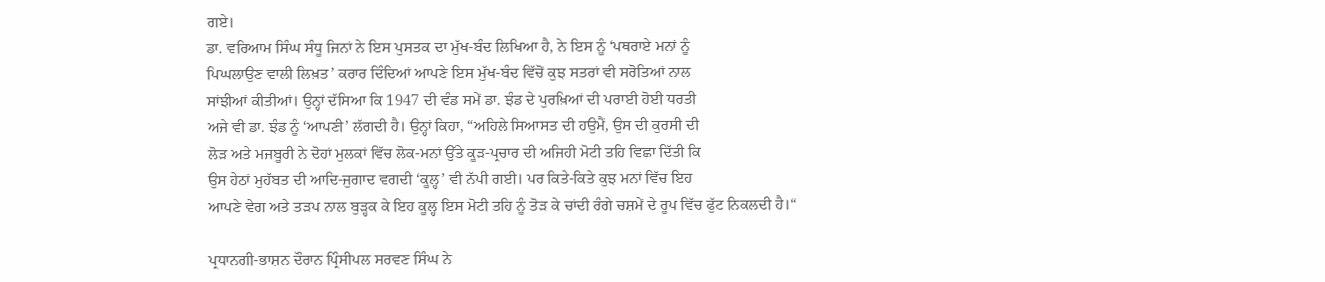ਗਏ।
ਡਾ. ਵਰਿਆਮ ਸਿੰਘ ਸੰਧੂ ਜਿਨਾਂ ਨੇ ਇਸ ਪੁਸਤਕ ਦਾ ਮੁੱਖ-ਬੰਦ ਲਿਖਿਆ ਹੈ, ਨੇ ਇਸ ਨੂੰ ‘ਪਥਰਾਏ ਮਨਾਂ ਨੂੰ
ਪਿਘਲਾਉਣ ਵਾਲੀ ਲਿਖ਼ਤ’ ਕਰਾਰ ਦਿੰਦਿਆਂ ਆਪਣੇ ਇਸ ਮੁੱਖ-ਬੰਦ ਵਿੱਚੋਂ ਕੁਝ ਸਤਰਾਂ ਵੀ ਸਰੋਤਿਆਂ ਨਾਲ
ਸਾਂਝੀਆਂ ਕੀਤੀਆਂ। ਉਨ੍ਹਾਂ ਦੱਸਿਆ ਕਿ 1947 ਦੀ ਵੰਡ ਸਮੇਂ ਡਾ. ਝੰਡ ਦੇ ਪੁਰਖ਼ਿਆਂ ਦੀ ਪਰਾਈ ਹੋਈ ਧਰਤੀ
ਅਜੇ ਵੀ ਡਾ. ਝੰਡ ਨੂੰ ‘ਆਪਣੀ’ ਲੱਗਦੀ ਹੈ। ਉਨ੍ਹਾਂ ਕਿਹਾ, “ਅਹਿਲੇ ਸਿਆਸਤ ਦੀ ਹਉਮੈਂ, ਉਸ ਦੀ ਕੁਰਸੀ ਦੀ
ਲੋੜ ਅਤੇ ਮਜਬੂਰੀ ਨੇ ਦੋਹਾਂ ਮੁਲਕਾਂ ਵਿੱਚ ਲੋਕ-ਮਨਾਂ ਉੱਤੇ ਕੂੜ-ਪ੍ਰਚਾਰ ਦੀ ਅਜਿਹੀ ਮੋਟੀ ਤਹਿ ਵਿਛਾ ਦਿੱਤੀ ਕਿ
ਉਸ ਹੇਠਾਂ ਮੁਹੱਬਤ ਦੀ ਆਦਿ-ਜੁਗਾਦ ਵਗਦੀ ‘ਕੂਲ੍ਹ’ ਵੀ ਨੱਪੀ ਗਈ। ਪਰ ਕਿਤੇ-ਕਿਤੇ ਕੁਝ ਮਨਾਂ ਵਿੱਚ ਇਹ
ਆਪਣੇ ਵੇਗ ਅਤੇ ਤੜਪ ਨਾਲ ਬੁੜ੍ਹਕ ਕੇ ਇਹ ਕੂਲ੍ਹ ਇਸ ਮੋਟੀ ਤਹਿ ਨੂੰ ਤੋੜ ਕੇ ਚਾਂਦੀ ਰੰਗੇ ਚਸ਼ਮੇਂ ਦੇ ਰੂਪ ਵਿੱਚ ਫੁੱਟ ਨਿਕਲਦੀ ਹੈ।“

ਪ੍ਰਧਾਨਗੀ-ਭਾਸ਼ਨ ਦੌਰਾਨ ਪ੍ਰਿੰਸੀਪਲ ਸਰਵਣ ਸਿੰਘ ਨੇ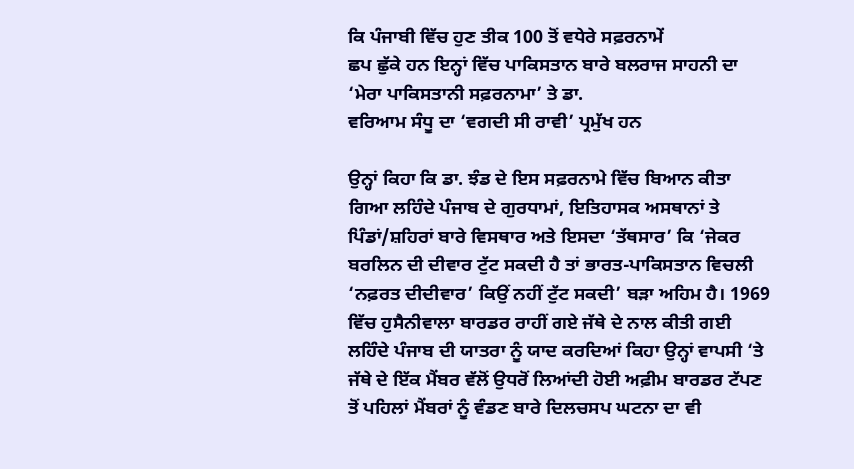ਕਿ ਪੰਜਾਬੀ ਵਿੱਚ ਹੁਣ ਤੀਕ 100 ਤੋਂ ਵਧੇਰੇ ਸਫ਼ਰਨਾਮੇਂ
ਛਪ ਛੁੱਕੇ ਹਨ ਇਨ੍ਹਾਂ ਵਿੱਚ ਪਾਕਿਸਤਾਨ ਬਾਰੇ ਬਲਰਾਜ ਸਾਹਨੀ ਦਾ ‘ਮੇਰਾ ਪਾਕਿਸਤਾਨੀ ਸਫ਼ਰਨਾਮਾ’ ਤੇ ਡਾ.
ਵਰਿਆਮ ਸੰਧੂ ਦਾ ‘ਵਗਦੀ ਸੀ ਰਾਵੀ’ ਪ੍ਰਮੁੱਖ ਹਨ

ਉਨ੍ਹਾਂ ਕਿਹਾ ਕਿ ਡਾ. ਝੰਡ ਦੇ ਇਸ ਸਫ਼ਰਨਾਮੇ ਵਿੱਚ ਬਿਆਨ ਕੀਤਾ ਗਿਆ ਲਹਿੰਦੇ ਪੰਜਾਬ ਦੇ ਗੁਰਧਾਮਾਂ, ਇਤਿਹਾਸਕ ਅਸਥਾਨਾਂ ਤੇ ਪਿੰਡਾਂ/ਸ਼ਹਿਰਾਂ ਬਾਰੇ ਵਿਸਥਾਰ ਅਤੇ ਇਸਦਾ ‘ਤੱਥਸਾਰ’ ਕਿ ‘ਜੇਕਰ ਬਰਲਿਨ ਦੀ ਦੀਵਾਰ ਟੁੱਟ ਸਕਦੀ ਹੈ ਤਾਂ ਭਾਰਤ-ਪਾਕਿਸਤਾਨ ਵਿਚਲੀ ‘ਨਫ਼ਰਤ ਦੀਦੀਵਾਰ’ ਕਿਉਂ ਨਹੀਂ ਟੁੱਟ ਸਕਦੀ’ ਬੜਾ ਅਹਿਮ ਹੈ। 1969 ਵਿੱਚ ਹੁਸੈਨੀਵਾਲਾ ਬਾਰਡਰ ਰਾਹੀਂ ਗਏ ਜੱਥੇ ਦੇ ਨਾਲ ਕੀਤੀ ਗਈ ਲਹਿੰਦੇ ਪੰਜਾਬ ਦੀ ਯਾਤਰਾ ਨੂੰ ਯਾਦ ਕਰਦਿਆਂ ਕਿਹਾ ਉਨ੍ਹਾਂ ਵਾਪਸੀ ‘ਤੇ ਜੱਥੇ ਦੇ ਇੱਕ ਮੈਂਬਰ ਵੱਲੋਂ ਉਧਰੋਂ ਲਿਆਂਦੀ ਹੋਈ ਅਫ਼ੀਮ ਬਾਰਡਰ ਟੱਪਣ ਤੋਂ ਪਹਿਲਾਂ ਮੈਂਬਰਾਂ ਨੂੰ ਵੰਡਣ ਬਾਰੇ ਦਿਲਚਸਪ ਘਟਨਾ ਦਾ ਵੀ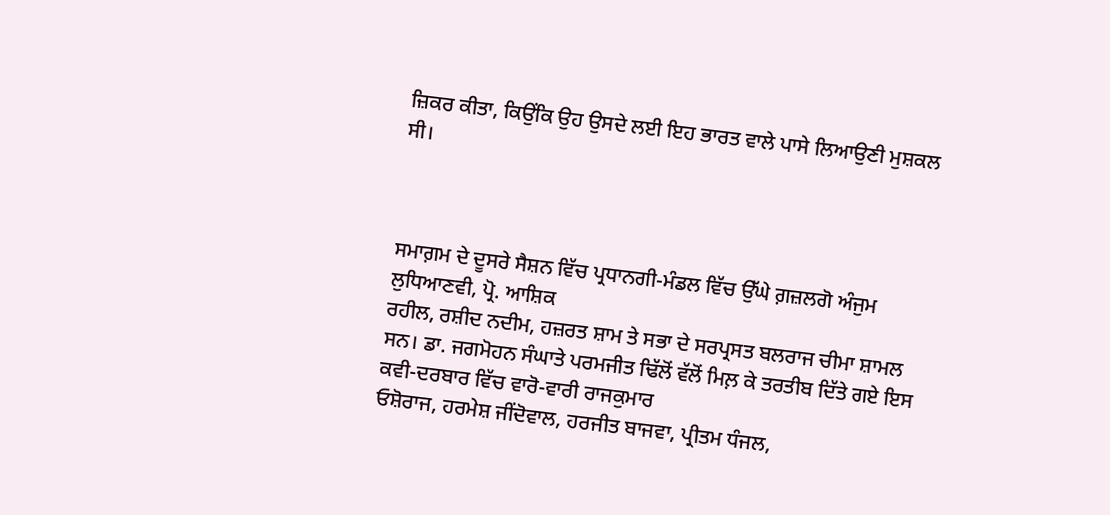ਜ਼ਿਕਰ ਕੀਤਾ, ਕਿਉਂਕਿ ਉਹ ਉਸਦੇ ਲਈ ਇਹ ਭਾਰਤ ਵਾਲੇ ਪਾਸੇ ਲਿਆਉਣੀ ਮੁਸ਼ਕਲ ਸੀ।



ਸਮਾਗ਼ਮ ਦੇ ਦੂਸਰੇ ਸੈਸ਼ਨ ਵਿੱਚ ਪ੍ਰਧਾਨਗੀ-ਮੰਡਲ ਵਿੱਚ ਉੱਘੇ ਗ਼ਜ਼ਲਗੋ ਅੰਜੁਮ ਲੁਧਿਆਣਵੀ, ਪ੍ਰੋ. ਆਸ਼ਿਕ
ਰਹੀਲ, ਰਸ਼ੀਦ ਨਦੀਮ, ਹਜ਼ਰਤ ਸ਼ਾਮ ਤੇ ਸਭਾ ਦੇ ਸਰਪ੍ਰਸਤ ਬਲਰਾਜ ਚੀਮਾ ਸ਼ਾਮਲ ਸਨ। ਡਾ. ਜਗਮੋਹਨ ਸੰਘਾਤੇ ਪਰਮਜੀਤ ਢਿੱਲੋਂ ਵੱਲੋਂ ਮਿਲ਼ ਕੇ ਤਰਤੀਬ ਦਿੱਤੇ ਗਏ ਇਸ ਕਵੀ-ਦਰਬਾਰ ਵਿੱਚ ਵਾਰੋ-ਵਾਰੀ ਰਾਜਕੁਮਾਰ
ਓਸ਼ੋਰਾਜ, ਹਰਮੇਸ਼ ਜੀਂਦੋਵਾਲ, ਹਰਜੀਤ ਬਾਜਵਾ, ਪ੍ਰੀਤਮ ਧੰਜਲ,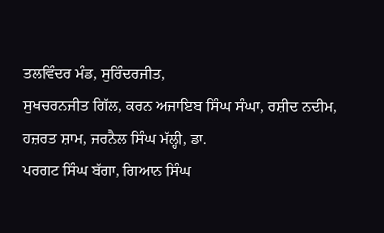ਤਲਵਿੰਦਰ ਮੰਡ, ਸੁਰਿੰਦਰਜੀਤ,
ਸੁਖਚਰਨਜੀਤ ਗਿੱਲ, ਕਰਨ ਅਜਾਇਬ ਸਿੰਘ ਸੰਘਾ, ਰਸ਼ੀਦ ਨਦੀਮ, ਹਜ਼ਰਤ ਸ਼ਾਮ, ਜਰਨੈਲ ਸਿੰਘ ਮੱਲ੍ਹੀ, ਡਾ.
ਪਰਗਟ ਸਿੰਘ ਬੱਗਾ, ਗਿਆਨ ਸਿੰਘ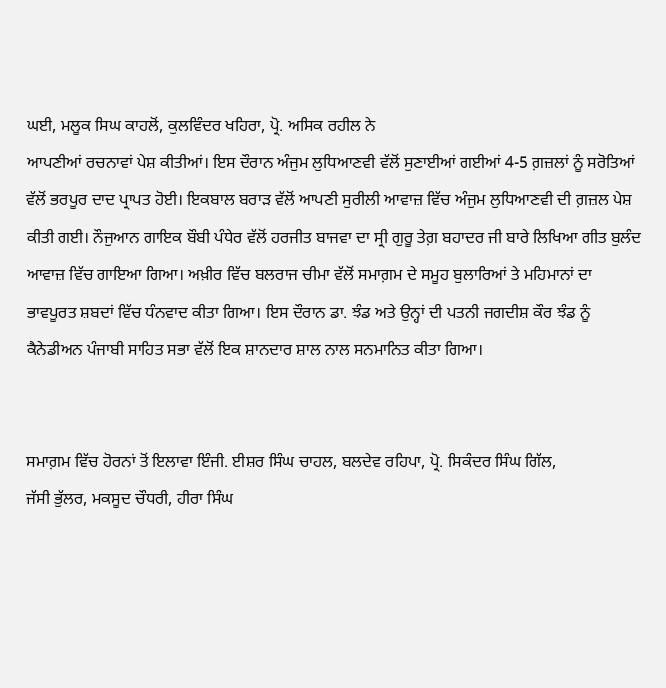ਘਈ, ਮਲੂਕ ਸਿਘ ਕਾਹਲੋਂ, ਕੁਲਵਿੰਦਰ ਖਹਿਰਾ, ਪ੍ਰੋ. ਅਸਿਕ ਰਹੀਲ ਨੇ
ਆਪਣੀਆਂ ਰਚਨਾਵਾਂ ਪੇਸ਼ ਕੀਤੀਆਂ। ਇਸ ਦੌਰਾਨ ਅੰਜੁਮ ਲੁਧਿਆਣਵੀ ਵੱਲੋਂ ਸੁਣਾਈਆਂ ਗਈਆਂ 4-5 ਗ਼ਜ਼ਲਾਂ ਨੂੰ ਸਰੋਤਿਆਂ ਵੱਲੋਂ ਭਰਪੂਰ ਦਾਦ ਪ੍ਰਾਪਤ ਹੋਈ। ਇਕਬਾਲ ਬਰਾੜ ਵੱਲੋਂ ਆਪਣੀ ਸੁਰੀਲੀ ਆਵਾਜ਼ ਵਿੱਚ ਅੰਜੁਮ ਲੁਧਿਆਣਵੀ ਦੀ ਗ਼ਜ਼ਲ ਪੇਸ਼ ਕੀਤੀ ਗਈ। ਨੌਜੁਆਨ ਗਾਇਕ ਬੌਬੀ ਪੰਧੇਰ ਵੱਲੋਂ ਹਰਜੀਤ ਬਾਜਵਾ ਦਾ ਸ੍ਰੀ ਗੁਰੂ ਤੇਗ਼ ਬਹਾਦਰ ਜੀ ਬਾਰੇ ਲਿਖਿਆ ਗੀਤ ਬੁਲੰਦ ਆਵਾਜ਼ ਵਿੱਚ ਗਾਇਆ ਗਿਆ। ਅਖ਼ੀਰ ਵਿੱਚ ਬਲਰਾਜ ਚੀਮਾ ਵੱਲੋਂ ਸਮਾਗ਼ਮ ਦੇ ਸਮੂਹ ਬੁਲਾਰਿਆਂ ਤੇ ਮਹਿਮਾਨਾਂ ਦਾ ਭਾਵਪੂਰਤ ਸ਼ਬਦਾਂ ਵਿੱਚ ਧੰਨਵਾਦ ਕੀਤਾ ਗਿਆ। ਇਸ ਦੌਰਾਨ ਡਾ. ਝੰਡ ਅਤੇ ਉਨ੍ਹਾਂ ਦੀ ਪਤਨੀ ਜਗਦੀਸ਼ ਕੌਰ ਝੰਡ ਨੂੰ ਕੈਨੇਡੀਅਨ ਪੰਜਾਬੀ ਸਾਹਿਤ ਸਭਾ ਵੱਲੋਂ ਇਕ ਸ਼ਾਨਦਾਰ ਸ਼ਾਲ ਨਾਲ ਸਨਮਾਨਿਤ ਕੀਤਾ ਗਿਆ।


ਸਮਾਗ਼ਮ ਵਿੱਚ ਹੋਰਨਾਂ ਤੋਂ ਇਲਾਵਾ ਇੰਜੀ. ਈਸ਼ਰ ਸਿੰਘ ਚਾਹਲ, ਬਲਦੇਵ ਰਹਿਪਾ, ਪ੍ਰੋ. ਸਿਕੰਦਰ ਸਿੰਘ ਗਿੱਲ,
ਜੱਸੀ ਭੁੱਲਰ, ਮਕਸੂਦ ਚੌਧਰੀ, ਹੀਰਾ ਸਿੰਘ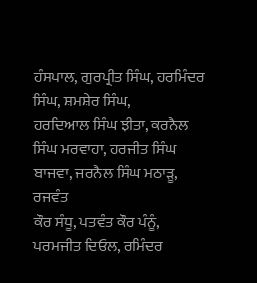ਹੰਸਪਾਲ, ਗੁਰਪ੍ਰੀਤ ਸਿੰਘ, ਹਰਮਿੰਦਰ ਸਿੰਘ, ਸ਼ਮਸ਼ੇਰ ਸਿੰਘ,
ਹਰਦਿਆਲ ਸਿੰਘ ਝੀਤਾ, ਕਰਨੈਲ ਸਿੰਘ ਮਰਵਾਹਾ, ਹਰਜੀਤ ਸਿੰਘ ਬਾਜਵਾ, ਜਰਨੈਲ ਸਿੰਘ ਮਠਾੜੂ, ਰਜਵੰਤ
ਕੌਰ ਸੰਧੂ, ਪਤਵੰਤ ਕੌਰ ਪੰਨੂੰ, ਪਰਮਜੀਤ ਦਿਓਲ, ਰਮਿੰਦਰ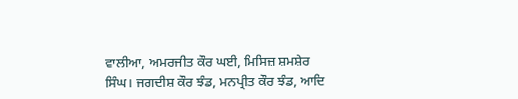ਵਾਲੀਆ, ਅਮਰਜੀਤ ਕੌਰ ਘਈ, ਮਿਸਿਜ਼ ਸ਼ਮਸ਼ੇਰ
ਸਿੰਘ। ਜਗਦੀਸ਼ ਕੌਰ ਝੰਡ, ਮਨਪ੍ਰੀਤ ਕੌਰ ਝੰਡ, ਆਦਿ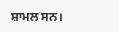ਸ਼ਾਮਲ ਸਨ।